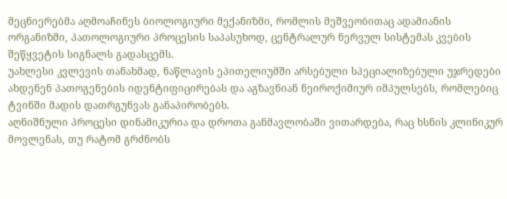მეცნიერებმა აღმოაჩინეს ბიოლოგიური მექანიზმი, რომლის მეშვეობითაც ადამიანის ორგანიზმი, პათოლოგიური პროცესის საპასუხოდ, ცენტრალურ ნერვულ სისტემას კვების შეწყვეტის სიგნალს გადასცემს.
უახლესი კვლევის თანახმად, ნაწლავის ეპითელიუმში არსებული სპეციალიზებული უჯრედები ახდენენ პათოგენების იდენტიფიცირებას და აგზავნიან ნეიროქიმიურ იმპულსებს, რომლებიც ტვინში მადის დათრგუნვას განაპირობებს.
აღნიშნული პროცესი დინამიკურია და დროთა განმავლობაში ვითარდება, რაც ხსნის კლინიკურ მოვლენას, თუ რატომ გრძნობს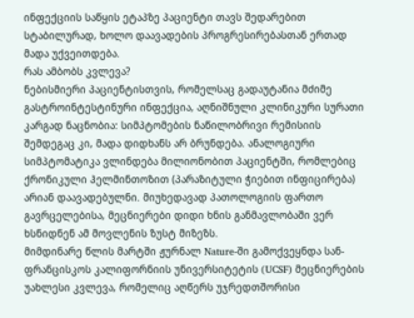ინფექციის საწყის ეტაპზე პაციენტი თავს შედარებით სტაბილურად, ხოლო დაავადების პროგრესირებასთან ერთად მადა უქვეითდება.
რას ამბობს კვლევა?
ნებისმიერი პაციენტისთვის, რომელსაც გადაუტანია მძიმე გასტროინტესტინური ინფექცია, აღნიშნული კლინიკური სურათი კარგად ნაცნობია: სიმპტომების ნაწილობრივი რემისიის შემდეგაც კი, მადა დიდხანს არ ბრუნდება. ანალოგიური სიმპტომატიკა ვლინდება მილიონობით პაციენტში, რომლებიც ქრონიკული ჰელმინთოზით (პარაზიტული ჭიებით ინფიცირება) არიან დაავადებულნი. მიუხედავად პათოლოგიის ფართო გავრცელებისა, მეცნიერები დიდი ხნის განმავლობაში ვერ ხსნიდნენ ამ მოვლენის ზუსტ მიზეზს.
მიმდინარე წლის მარტში ჟურნალ Nature-ში გამოქვეყნდა სან-ფრანცისკოს კალიფორნიის უნივერსიტეტის (UCSF) მეცნიერების უახლესი კვლევა, რომელიც აღწერს უჯრედთშორისი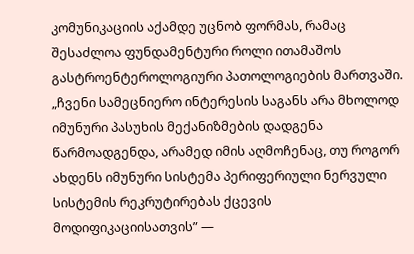კომუნიკაციის აქამდე უცნობ ფორმას, რამაც შესაძლოა ფუნდამენტური როლი ითამაშოს გასტროენტეროლოგიური პათოლოგიების მართვაში.
„ჩვენი სამეცნიერო ინტერესის საგანს არა მხოლოდ იმუნური პასუხის მექანიზმების დადგენა წარმოადგენდა, არამედ იმის აღმოჩენაც, თუ როგორ ახდენს იმუნური სისტემა პერიფერიული ნერვული სისტემის რეკრუტირებას ქცევის მოდიფიკაციისათვის” —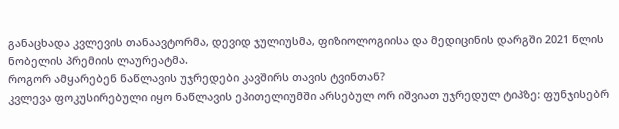განაცხადა კვლევის თანაავტორმა, დევიდ ჯულიუსმა, ფიზიოლოგიისა და მედიცინის დარგში 2021 წლის ნობელის პრემიის ლაურეატმა.
როგორ ამყარებენ ნაწლავის უჯრედები კავშირს თავის ტვინთან?
კვლევა ფოკუსირებული იყო ნაწლავის ეპითელიუმში არსებულ ორ იშვიათ უჯრედულ ტიპზე: ფუნჯისებრ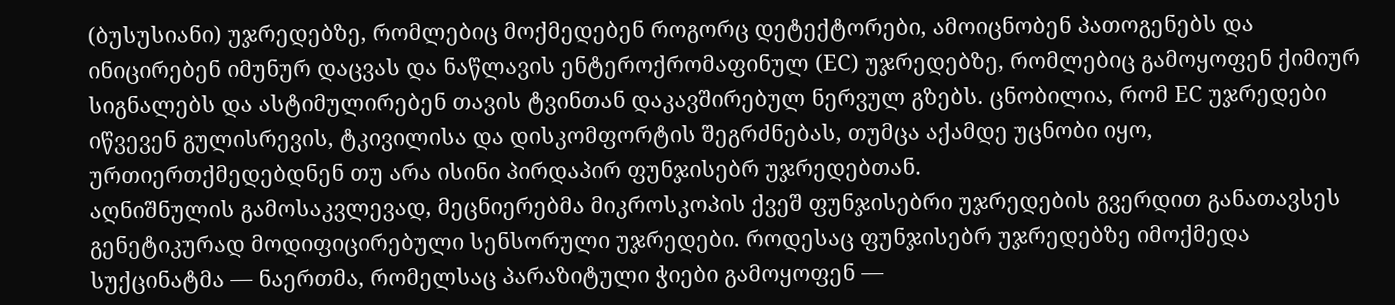(ბუსუსიანი) უჯრედებზე, რომლებიც მოქმედებენ როგორც დეტექტორები, ამოიცნობენ პათოგენებს და ინიცირებენ იმუნურ დაცვას და ნაწლავის ენტეროქრომაფინულ (EC) უჯრედებზე, რომლებიც გამოყოფენ ქიმიურ სიგნალებს და ასტიმულირებენ თავის ტვინთან დაკავშირებულ ნერვულ გზებს. ცნობილია, რომ EC უჯრედები იწვევენ გულისრევის, ტკივილისა და დისკომფორტის შეგრძნებას, თუმცა აქამდე უცნობი იყო, ურთიერთქმედებდნენ თუ არა ისინი პირდაპირ ფუნჯისებრ უჯრედებთან.
აღნიშნულის გამოსაკვლევად, მეცნიერებმა მიკროსკოპის ქვეშ ფუნჯისებრი უჯრედების გვერდით განათავსეს გენეტიკურად მოდიფიცირებული სენსორული უჯრედები. როდესაც ფუნჯისებრ უჯრედებზე იმოქმედა სუქცინატმა — ნაერთმა, რომელსაც პარაზიტული ჭიები გამოყოფენ —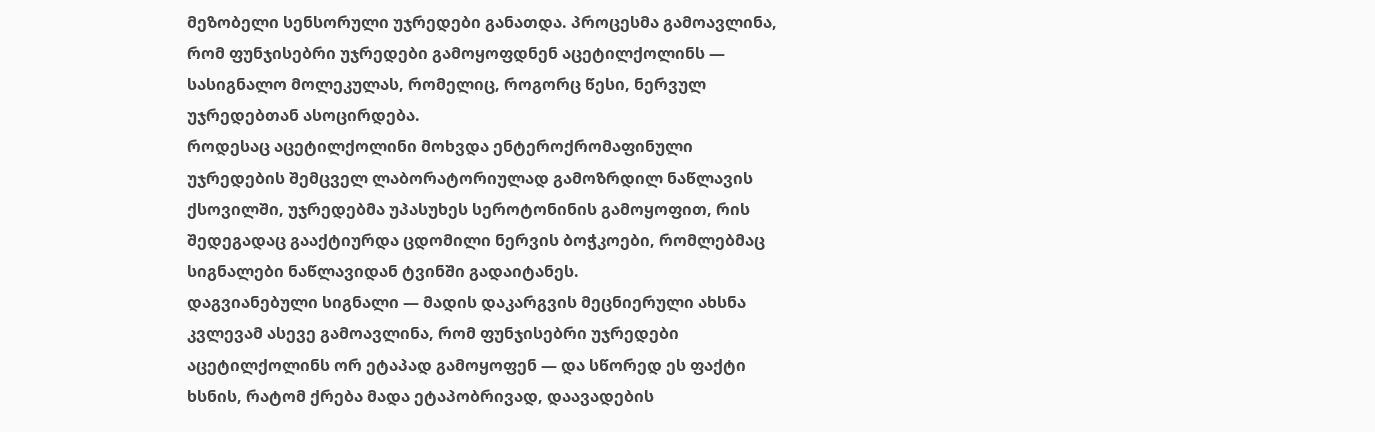მეზობელი სენსორული უჯრედები განათდა. პროცესმა გამოავლინა, რომ ფუნჯისებრი უჯრედები გამოყოფდნენ აცეტილქოლინს — სასიგნალო მოლეკულას, რომელიც, როგორც წესი, ნერვულ უჯრედებთან ასოცირდება.
როდესაც აცეტილქოლინი მოხვდა ენტეროქრომაფინული უჯრედების შემცველ ლაბორატორიულად გამოზრდილ ნაწლავის ქსოვილში, უჯრედებმა უპასუხეს სეროტონინის გამოყოფით, რის შედეგადაც გააქტიურდა ცდომილი ნერვის ბოჭკოები, რომლებმაც სიგნალები ნაწლავიდან ტვინში გადაიტანეს.
დაგვიანებული სიგნალი — მადის დაკარგვის მეცნიერული ახსნა
კვლევამ ასევე გამოავლინა, რომ ფუნჯისებრი უჯრედები აცეტილქოლინს ორ ეტაპად გამოყოფენ — და სწორედ ეს ფაქტი ხსნის, რატომ ქრება მადა ეტაპობრივად, დაავადების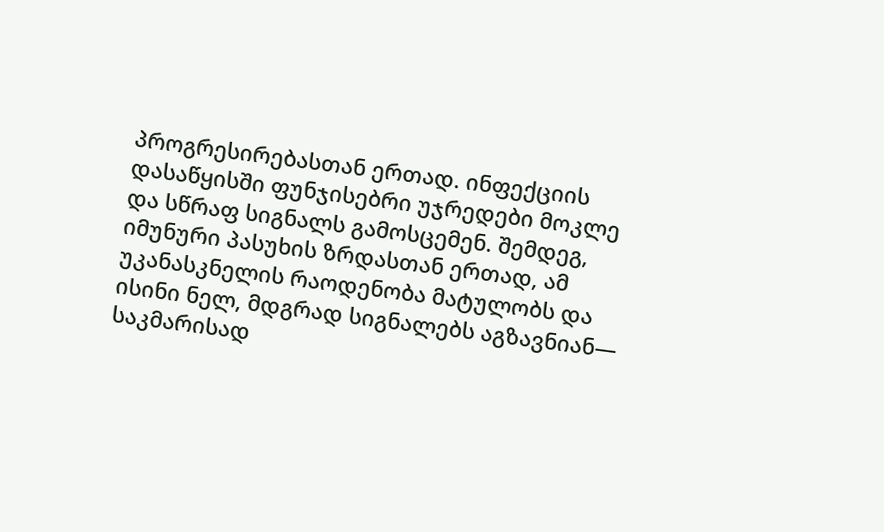პროგრესირებასთან ერთად. ინფექციის დასაწყისში ფუნჯისებრი უჯრედები მოკლე და სწრაფ სიგნალს გამოსცემენ. შემდეგ, იმუნური პასუხის ზრდასთან ერთად, ამ უკანასკნელის რაოდენობა მატულობს და ისინი ნელ, მდგრად სიგნალებს აგზავნიან— საკმარისად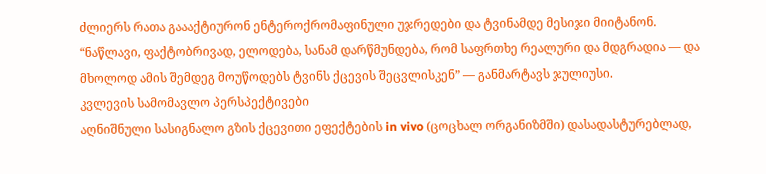ძლიერს რათა გაააქტიურონ ენტეროქრომაფინული უჯრედები და ტვინამდე მესიჯი მიიტანონ.
“ნაწლავი, ფაქტობრივად, ელოდება, სანამ დარწმუნდება, რომ საფრთხე რეალური და მდგრადია — და მხოლოდ ამის შემდეგ მოუწოდებს ტვინს ქცევის შეცვლისკენ” — განმარტავს ჯულიუსი.
კვლევის სამომავლო პერსპექტივები
აღნიშნული სასიგნალო გზის ქცევითი ეფექტების in vivo (ცოცხალ ორგანიზმში) დასადასტურებლად,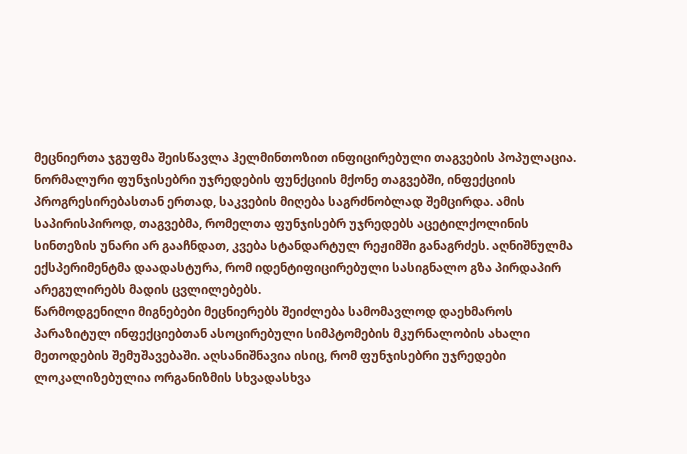მეცნიერთა ჯგუფმა შეისწავლა ჰელმინთოზით ინფიცირებული თაგვების პოპულაცია. ნორმალური ფუნჯისებრი უჯრედების ფუნქციის მქონე თაგვებში, ინფექციის პროგრესირებასთან ერთად, საკვების მიღება საგრძნობლად შემცირდა. ამის საპირისპიროდ, თაგვებმა, რომელთა ფუნჯისებრ უჯრედებს აცეტილქოლინის სინთეზის უნარი არ გააჩნდათ, კვება სტანდარტულ რეჟიმში განაგრძეს. აღნიშნულმა ექსპერიმენტმა დაადასტურა, რომ იდენტიფიცირებული სასიგნალო გზა პირდაპირ არეგულირებს მადის ცვლილებებს.
წარმოდგენილი მიგნებები მეცნიერებს შეიძლება სამომავლოდ დაეხმაროს პარაზიტულ ინფექციებთან ასოცირებული სიმპტომების მკურნალობის ახალი მეთოდების შემუშავებაში. აღსანიშნავია ისიც, რომ ფუნჯისებრი უჯრედები ლოკალიზებულია ორგანიზმის სხვადასხვა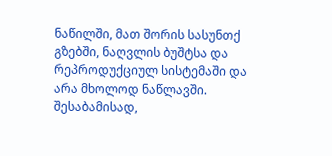ნაწილში, მათ შორის სასუნთქ გზებში, ნაღვლის ბუშტსა და რეპროდუქციულ სისტემაში და არა მხოლოდ ნაწლავში.
შესაბამისად,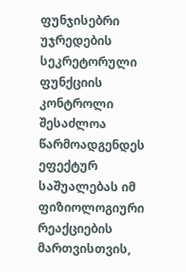ფუნჯისებრი უჯრედების სეკრეტორული ფუნქციის კონტროლი შესაძლოა წარმოადგენდეს ეფექტურ საშუალებას იმ ფიზიოლოგიური რეაქციების მართვისთვის,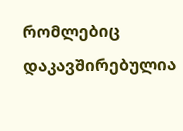რომლებიც დაკავშირებულია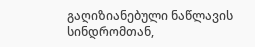გაღიზიანებული ნაწლავის სინდრომთან,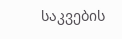საკვების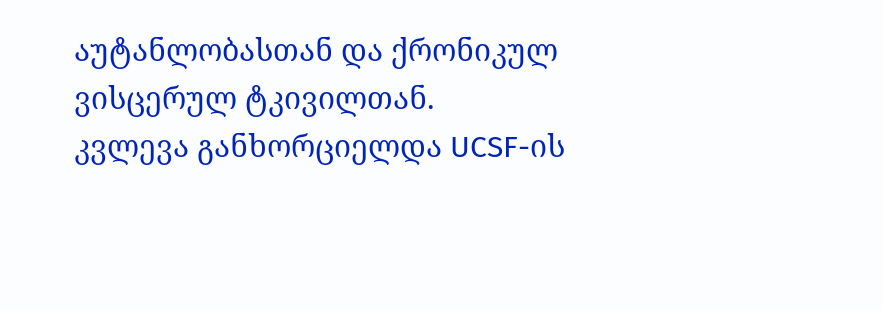აუტანლობასთან და ქრონიკულ ვისცერულ ტკივილთან.
კვლევა განხორციელდა UCSF-ის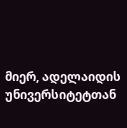მიერ, ადელაიდის უნივერსიტეტთან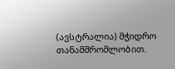(ავსტრალია) მჭიდრო თანამშრომლობით.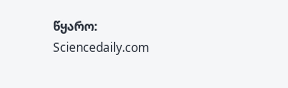წყარო: Sciencedaily.com